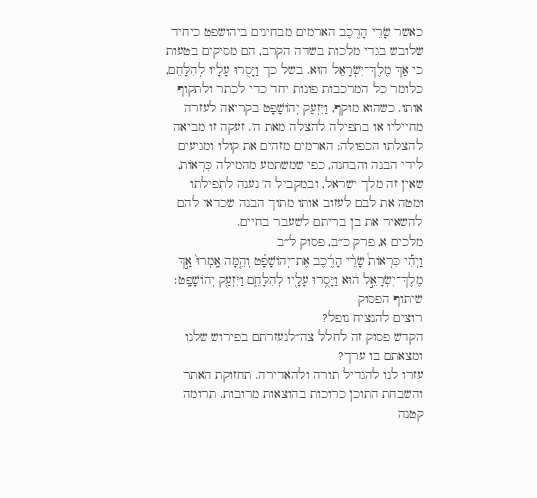כאשר שָׂרֵי הָרֶכֶב הארמים מבחינים ביהושפט כיחיד שלובש בגדי מלכות בשדה הקרב, הם מסיקים בטעות כי אַךְ מֶלֶךְ־יִשְׂרָאֵל הוּא. בשל כך וַיָּסֻרוּ עָלָיו לְהִלָּחֵם, כלומר כל המרכבות פונות יחד כדי לכתר ולתקוף אותו. כשהוא מוקף, וַיִּזְעַק יְהוֹשָׁפָט בקריאה לעזרה מחייליו או בתפילה להצלה מאת ה'. זעקה זו מביאה להצלתו הכפולה: הארמים מזהים את קולו ומגיעים לידי הבנה והבחנה, כפי שמשתמע מהמילה כִּרְאוֹת, שאין זה מלך ישראל, ובמקביל ה' נענה לתפילתו ומטה את לבם לעזוב אותו מתוך הבנה שכדאי להם להשאיר את בן בריתם לשעבר בחיים.
מלכים א, פרק כ״ב, פסוק ל״ב
וַיְהִ֡י כִּרְאוֹת֩ שָׂרֵ֨י הָרֶ֜כֶב אֶת־יְהוֹשָׁפָ֗ט וְהֵ֤מָּה אָֽמְרוּ֙ אַ֣ךְ מֶלֶךְ־יִשְׂרָאֵ֣ל ה֔וּא וַיָּסֻ֥רוּ עָלָ֖יו לְהִלָּחֵ֑ם וַיִּזְעַ֖ק יְהוֹשָׁפָֽט׃
שיתוף הפסוק
רוצים להנציח נופל?
הקדש פסוק זה לחלל צה״לנעזרתם בפירוש שלנו ומצאתם בו ערך?
עזרו לנו להגדיל תורה ולהאדירה. תחזוקת האתר והשבחת התוכן כרוכות בהוצאות מרובות. תרומה קטנה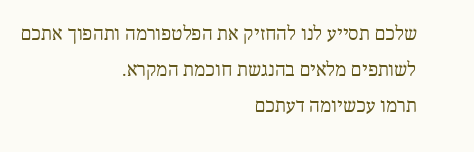שלכם תסייע לנו להחזיק את הפלטפורמה ותהפוך אתכם לשותפים מלאים בהנגשת חוכמת המקרא.
תרמו עכשיומה דעתכם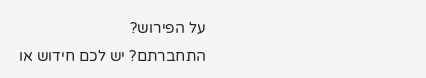על הפירוש?
התחברתם? יש לכם חידוש או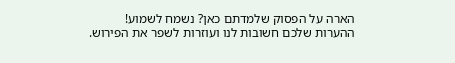הארה על הפסוק שלמדתם כאן? נשמח לשמוע!
ההערות שלכם חשובות לנו ועוזרות לשפר את הפירוש.